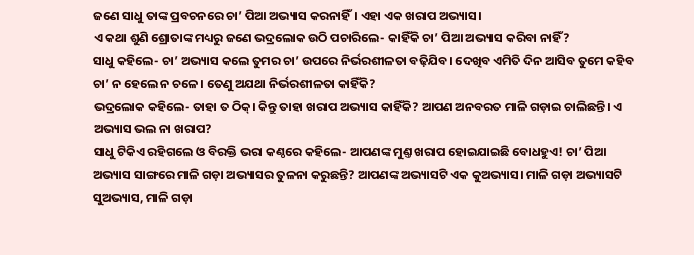ଜଣେ ସାଧୁ ତାଙ୍କ ପ୍ରବଚନରେ ଚା’ ପିଆ ଅଭ୍ୟାସ କରନାହିଁ। ଏହା ଏକ ଖରାପ ଅଭ୍ୟାସ।
ଏ କଥା ଶୁଣି ଶ୍ରୋତାଙ୍କ ମଧ୍ୟରୁ ଜଣେ ଭଦ୍ରଲୋକ ଉଠି ପଚାରିଲେ- କାହିଁକି ଚା’ ପିଆ ଅଭ୍ୟାସ କରିବା ନାହିଁ?
ସାଧୁ କହିଲେ- ଚା’ ଅଭ୍ୟାସ କଲେ ତୁମର ଚା’ ଉପରେ ନିର୍ଭରଶୀଳତା ବଢ଼ିଯିବ। ଦେଖିବ ଏମିତି ଦିନ ଆସିବ ତୁମେ କହିବ ଚା’ ନ ହେଲେ ନ ଚଳେ। ତେଣୁ ଅଯଥା ନିର୍ଭରଶୀଳତା କାହିଁକି?
ଭଦ୍ରଲୋକ କହିଲେ- ତାହା ତ ଠିକ୍। କିନ୍ତୁ ତାହା ଖରାପ ଅଭ୍ୟାସ କାହିଁକି? ଆପଣ ଅନବରତ ମାଳି ଗଡ଼ାଇ ଚାଲିଛନ୍ତି। ଏ ଅଭ୍ୟାସ ଭଲ ନା ଖରାପ?
ସାଧୁ ଟିକିଏ ରହିଗଲେ ଓ ବିରକ୍ତି ଭରା କଣ୍ଠରେ କହିଲେ- ଆପଣଙ୍କ ମୁଣ୍ତ ଖରାପ ହୋଇଯାଇଛି ବୋଧହୁଏ! ଚା’ ପିଆ ଅଭ୍ୟାସ ସାଙ୍ଗରେ ମାଳି ଗଡ଼ା ଅଭ୍ୟାସର ତୁଳନା କରୁଛନ୍ତି? ଆପଣଙ୍କ ଅଭ୍ୟାସଟି ଏକ କୁଅଭ୍ୟାସ। ମାଳି ଗଡ଼ା ଅଭ୍ୟାସଟି ସୁଅଭ୍ୟାସ, ମାଳି ଗଡ଼ା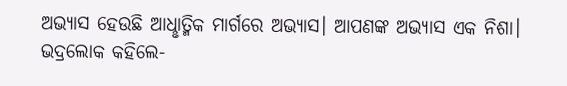ଅଭ୍ୟାସ ହେଉଛି ଆଧୢାତ୍ମିକ ମାର୍ଗରେ ଅଭ୍ୟାସ। ଆପଣଙ୍କ ଅଭ୍ୟାସ ଏକ ନିଶା।
ଭଦ୍ରଲୋକ କହିଲେ-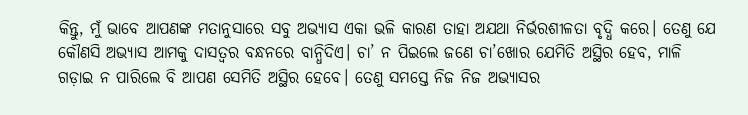କିନ୍ତୁ, ମୁଁ ଭାବେ ଆପଣଙ୍କ ମତାନୁସାରେ ସବୁ ଅଭ୍ୟାସ ଏକା ଭଳି କାରଣ ତାହା ଅଯଥା ନିର୍ଭରଶୀଳତା ବୃଦ୍ଧି କରେ। ତେଣୁ ଯେ କୌଣସି ଅଭ୍ୟାସ ଆମକୁ ଦାସତ୍ବର ବନ୍ଧନରେ ବାନ୍ଧିଦିଏ। ଚା’ ନ ପିଇଲେ ଜଣେ ଚା’ଖୋର ଯେମିତି ଅସ୍ଥିର ହେବ, ମାଳି ଗଡ଼ାଇ ନ ପାରିଲେ ବି ଆପଣ ସେମିତି ଅସ୍ଥିର ହେବେ। ତେଣୁ ସମସ୍ତେ ନିଜ ନିଜ ଅଭ୍ୟାସର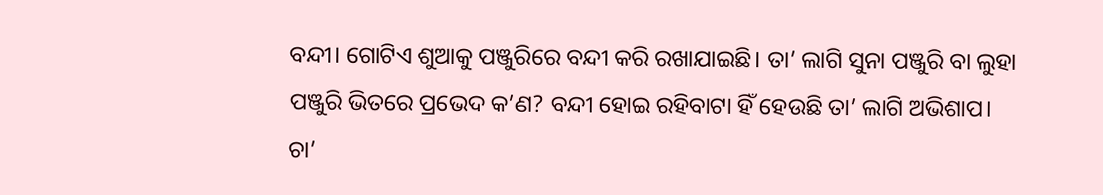ବନ୍ଦୀ। ଗୋଟିଏ ଶୁଆକୁ ପଞ୍ଜୁରିରେ ବନ୍ଦୀ କରି ରଖାଯାଇଛି। ତା’ ଲାଗି ସୁନା ପଞ୍ଜୁରି ବା ଲୁହା ପଞ୍ଜୁରି ଭିତରେ ପ୍ରଭେଦ କ’ଣ? ବନ୍ଦୀ ହୋଇ ରହିବାଟା ହିଁ ହେଉଛି ତା’ ଲାଗି ଅଭିଶାପ।
ଚା’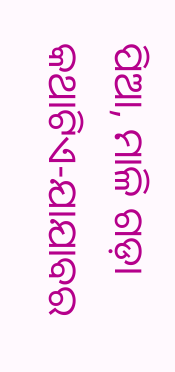ପିଆ, ମାଳି ଗଡ଼ା
କଥାଟିଏ-ଯାଯାବର